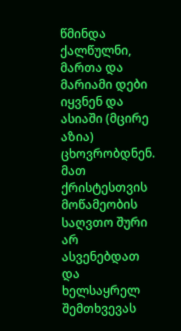წმინდა ქალწულნი, მართა და მარიამი დები იყვნენ და ასიაში (მცირე აზია) ცხოვრობდნენ. მათ ქრისტესთვის მოწამეობის საღვთო შური არ ასვენებდათ
და ხელსაყრელ შემთხვევას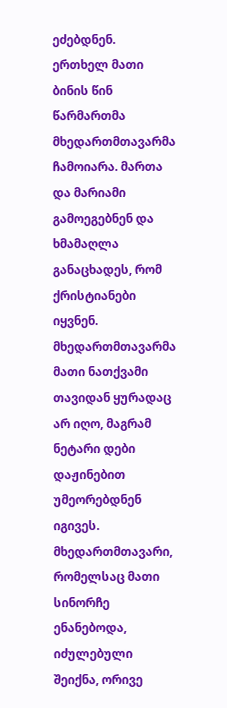ეძებდნენ.
ერთხელ მათი ბინის წინ წარმართმა მხედართმთავარმა ჩამოიარა. მართა და მარიამი გამოეგებნენ და ხმამაღლა განაცხადეს, რომ ქრისტიანები იყვნენ.
მხედართმთავარმა მათი ნათქვამი თავიდან ყურადაც არ იღო, მაგრამ ნეტარი დები დაჟინებით უმეორებდნენ იგივეს.
მხედართმთავარი, რომელსაც მათი სინორჩე ენანებოდა, იძულებული შეიქნა, ორივე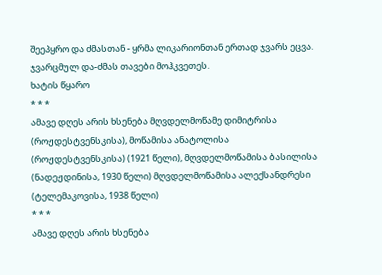შეეპყრო და ძმასთან - ყრმა ლიკარიონთან ერთად ჯვარს ეცვა.
ჯვარცმულ და-ძმას თავები მოჰკვეთეს.
ხატის წყარო
* * *
ამავე დღეს არის ხსენება მღვდელმოწამე დიმიტრისა (როჟდესტვენსკისა), მოწამისა ანატოლისა (როჟდესტვენსკისა) (1921 წელი), მღვდელმოწამისა ბასილისა (ნადეჟდინისა, 1930 წელი) მღვდელმოწამისა ალექსანდრესი (ტელემაკოვისა, 1938 წელი)
* * *
ამავე დღეს არის ხსენება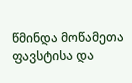წმინდა მოწამეთა ფავსტისა და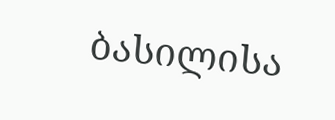ბასილისა